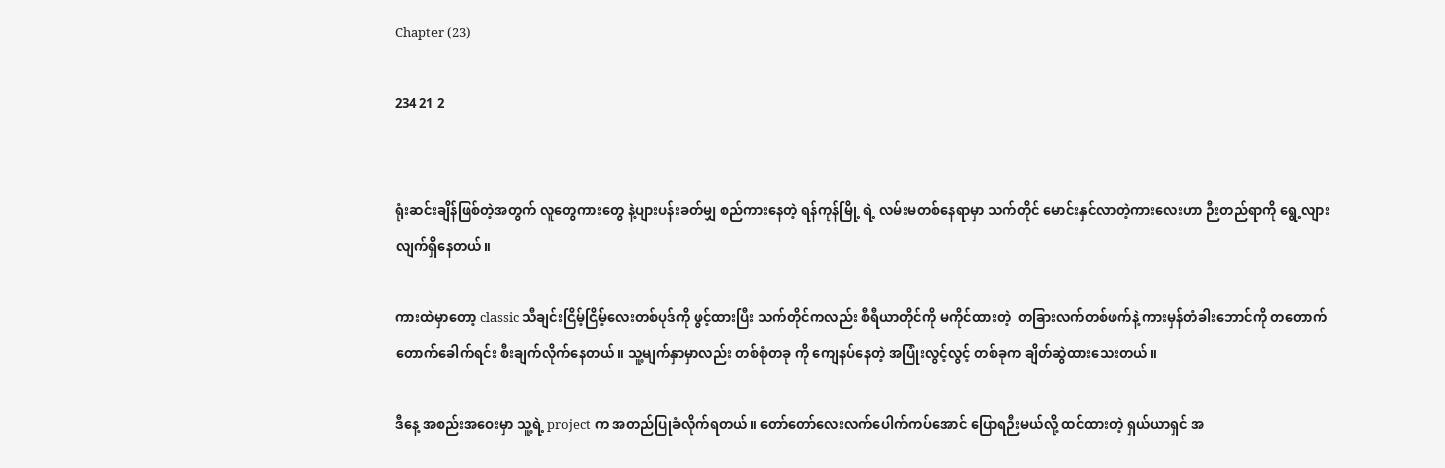Chapter (23)

234 21 2


ရုံးဆင်းချိန်ဖြစ်တဲ့အတွက် လူတွေကားတွေ နဲ့ပျားပန်းခတ်မျှ စည်ကားနေတဲ့ ရန်ကုန်မြို့ ရဲ့ လမ်းမတစ်နေရာမှာ သက်တိုင် မောင်းနှင်လာတဲ့ကားလေးဟာ ဉီးတည်ရာကို ရွေ့လျားလျက်ရှိနေတယ်။

ကားထဲမှာတော့ classic သီချင်းငြိမ့်ငြိမ့်လေးတစ်ပုဒ်ကို ဖွင့်ထားပြီး သက်တိုင်ကလည်း စီရီယာတိုင်ကို မကိုင်ထားတဲ့  တခြားလက်တစ်ဖက်နဲ့ ကားမှန်တံခါးဘောင်ကို တတောက်တောက်ခေါက်ရင်း စီးချက်လိုက်နေတယ်။ သူ့မျက်နှာမှာလည်း တစ်စုံတခု ကို ကျေနပ်နေတဲ့ အပြုံးလွင့်လွင့် တစ်ခုက ချိတ်ဆွဲထားသေးတယ်။

ဒီနေ့ အစည်းအဝေးမှာ သူ့ရဲ့ project က အတည်ပြုခံလိုက်ရတယ်။ တော်တော်လေးလက်ပေါက်ကပ်အောင် ‌ပြောရဉီးမယ်လို့ ထင်ထားတဲ့ ရှယ်ယာရှင် အ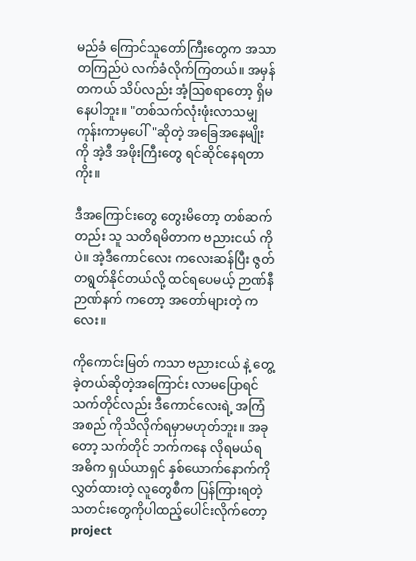မည်ခံ ကြောင်သူတော်ကြီးတွေက အသာတကြည်ပဲ လက်ခံလိုက်ကြတယ်။ အမှန်တကယ် သိပ်လည်း အံ့ဩစရာတော့ ရှိမနေပါဘူး။ "တစ်သက်လုံးဖုံးလာသမျှ ကုန်းကာမှပေါ်"ဆိုတဲ့ အခြေအနေမျိုးကို အဲ့ဒီ အဖိုးကြီးတွေ ရင်ဆိုင်နေရတာကိုး။

ဒီအကြောင်းတွေ တွေးမိတော့ တစ်ဆက်တည်း သူ သတိရမိတာက ဗညားငယ် ကိုပဲ။ အဲ့ဒီကောင်လေး ကလေးဆန်ပြီး ဇွတ်တရွတ်နိုင်တယ်လို့ ထင်ရပေမယ့် ဉာဏ်နီဉာဏ်နက် ကတော့ အတော်များတဲ့ ကလေး။

ကိုကောင်းမြတ် ကသာ ဗညားငယ် နဲ့ တွေ့ခဲ့တယ်ဆိုတဲ့အကြောင်း လာမပြောရင် သက်တိုင်လည်း ဒီကောင်လေးရဲ့ အကြံအစည် ကိုသိလိုက်ရမှာမဟုတ်ဘူး။ အခုတော့ သက်တိုင် ဘက်ကနေ လိုရမယ်ရ အဓိက ရှယ်ယာရှင် နှစ်ယောက်နောက်ကို လွှတ်ထားတဲ့ လူတွေစီက ပြန်ကြားရတဲ့ သတင်းတွေကိုပါထည့်ပေါင်းလိုက်တော့ project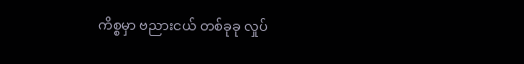ကိစ္စမှာ ဗညားငယ် တစ်ခုခု လှုပ်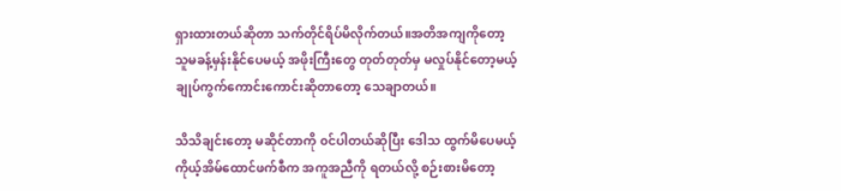ရှားထားတယ်ဆိုတာ သက်တိုင်ရိပ်မိလိုက်တယ်။အတိအကျကိုတော့ သူမခန့်မှန်းနိုင်ပေမယ့် အဖိုးကြီးတွေ တုတ်တုတ်မှ မလှုပ်နိုင်တော့မယ့် ချုပ်ကွက်ကောင်းကောင်းဆိုတာတော့ သေချာတယ်။

သိသိချင်းတော့ မဆိုင်တာကို ၀င်ပါတယ်ဆိုပြီး ဒေါသ ထွက်မိပေမယ့် ကိုယ့်အိမ်ထောင်ဖက်စီက အကူအညီကို ရတယ်လို့ စဉ်းစားမိတော့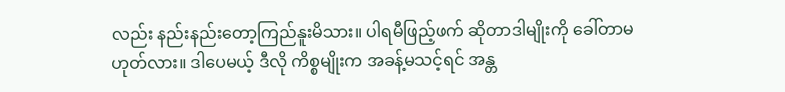လည်း နည်းနည်းတော့ကြည်နူးမိသား။ ပါရမီဖြည့်ဖက် ဆိုတာဒါမျိုးကို ခေါ်တာမဟုတ်လား။ ဒါပေမယ့် ဒီလို ကိစ္စမျိုးက အခန့်မသင့်ရင် အန္တ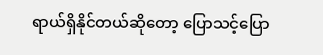ရာယ်ရှိနိုင်တယ်ဆိုတော့ ပြောသင့်ပြော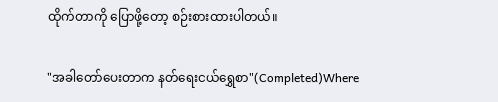ထိုက်တာကို ‌ပြောဖို့တော့ စဉ်းစားထားပါတယ်။

"အခါတော်ပေးတာက နတ်ရေးငယ်ရွှေစာ"(Completed)Where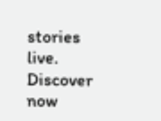stories live. Discover now